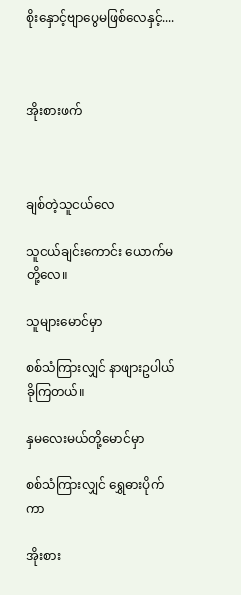စိုးနှောင့်ဗျာပွေမဖြစ်လေနှင့်....



အိုးစားဖက်



ချစ်တဲ့သူငယ်လေ

သူငယ်ချင်းကောင်း ယောက်မတို့လေ။

သူများမောင်မှာ

စစ်သံကြားလျှင် နာဖျားဥပါယ်ခိုကြတယ်။

နှမလေးမယ်တို့မောင်မှာ

စစ်သံကြားလျှင် ရွှေဓားပိုက်ကာ

အိုးစား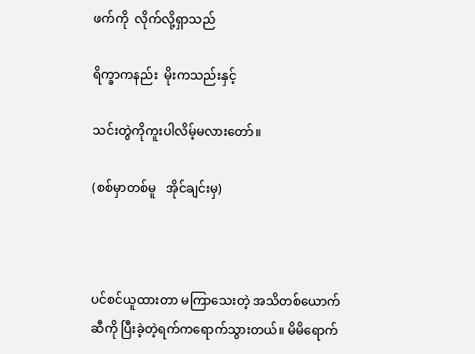ဖက်ကို  လိုက်လို့ရှာသည်

ရိက္ခာကနည်း  မိုးကသည်းနှင့်

သင်းတွဲကိုကူးပါလိမ့်မလားတော်။

(စစ်မှာတစ်မူ   အိုင်ချင်းမှ)



ပင်စင်ယူထားတာ မကြာသေးတဲ့ အသိတစ်ယောက်ဆီကို ပြီးခဲ့တဲ့ရက်ကရောက်သွားတယ်။ မိမိရောက်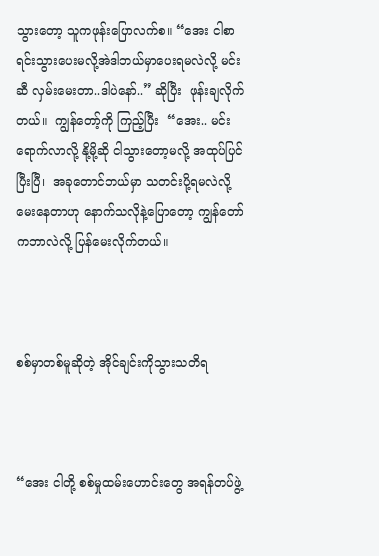သွားတော့ သူကဖုန်းပြောလက်စ။ “အေး ငါစာရင်းသွားပေးမလို့အဲဒါဘယ်မှာပေးရမလဲလို့ မင်းဆီ လှမ်းမေးတာ..ဒါပဲ‌နော်..” ဆိုပြီး  ဖုန်းချလိုက်တယ်။  ကျွန်တော့်ကို ကြည့်ပြီး  “အေး.. မင်းရောက်လာလို့ နို့မို့ဆို ငါသွားတော့မလို့ အထုပ်ပြင်ပြီးပြီ၊  အခုတောင်ဘယ်မှာ သတင်းပို့ရမလဲလို့မေးနေတာဟု နောက်သလိုနဲ့ပြောတော့ ကျွန်တော်ကဘာလဲလို့ ပြန်မေးလိုက်တယ်။



စစ်မှာတစ်မူဆိုတဲ့ အိုင်ချင်းကိုသွားသတိရ



“အေး ငါတို့ စစ်မှုထမ်းဟောင်းတွေ အရန်တပ်ဖွဲ့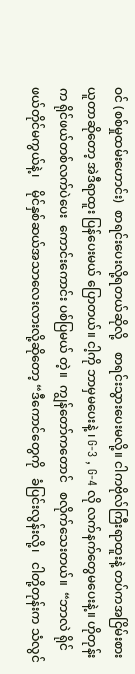ဝင် (စစ်မှုထမ်းဟောင်း)  စာရင်းပေးလို့ရတယ်ဆိုလို့    စာရင်းသွားပေးမလို့။ ငါကဗိုလ်ကြီးရာထူးနဲ့ တပ်ကအငြိမ်းစားယူတာဆိုတော့ အဲဒီရာထူး ပြန်ပေးမယ် ပြောတယ်။ ငါ့ကို ဘာမှမပေးနဲ့ ၊ G-3 , G-4 လို လက်နက်တွေမပေးနဲ့။ ဟိုတုန်းက ရိုင်ဖယ်တစ်လက်ပဲပေး  ကောင်းကောင်း ပစ်ပြမယ် တဲ့။  ကျွန်တော်ကတောင်   စလိုက်သေးတယ်။  “ဘာလဲ ရိုင်ဖယ်တိုင်မကွယ်နဲ့၊    မိုင်နှစ်ဆယ်အသာလေးလားလို့ဆိုတော့ “ဒီကောင်တွေကို   ခံပြင်းလွန်းလို့၊   ငါတို့တုန်းက သံလွင်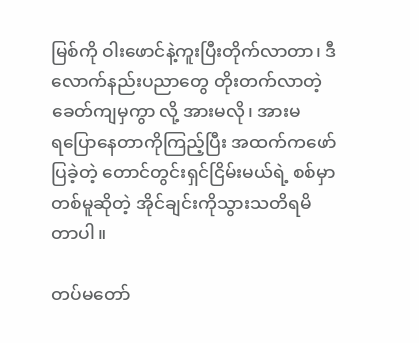မြစ်ကို ဝါးဖောင်နဲ့ကူးပြီးတိုက်လာတာ၊ ဒီလောက်နည်းပညာတွေ တိုးတက်လာတဲ့ခေတ်ကျမှကွာ လို့ အားမလို၊ အားမရ‌ပြောနေတာကိုကြည့်ပြီး အထက်ကဖော်ပြခဲ့တဲ့ တောင်တွင်းရှင်ငြိမ်းမယ်ရဲ့ စစ်မှာတစ်မူဆိုတဲ့ အိုင်ချင်းကိုသွားသတိရမိတာပါ။

တပ်မတော်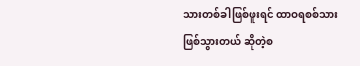သားတစ်ခါဖြစ်ဖူးရင် ထာဝရစစ်သားဖြစ်သွားတယ် ဆိုတဲ့စ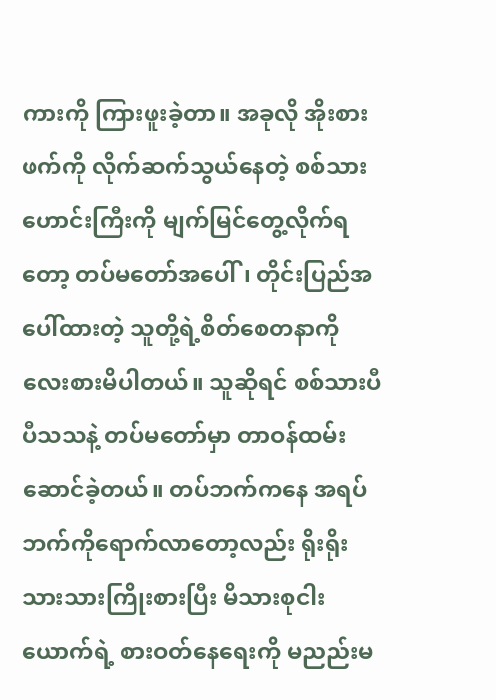ကားကို ကြားဖူးခဲ့တာ။ အခုလို အိုးစားဖက်ကို လိုက်ဆက်သွယ်နေတဲ့ စစ်သားဟောင်းကြီးကို မျက်မြင်တွေ့လိုက်ရတော့ တပ်မတော်အပေါ်၊ တိုင်းပြည်အပေါ်ထားတဲ့ သူတို့ရဲ့စိတ်စေတနာကို လေးစားမိပါတယ်။ သူဆိုရင် စစ်သားပီပီသသနဲ့ တပ်မတော်မှာ တာဝန်ထမ်းဆောင်ခဲ့တယ်။ တပ်ဘက်ကနေ အရပ်ဘက်ကိုရောက်လာတော့လည်း ရိုးရိုးသားသားကြိုးစားပြီး မိသားစုငါးယောက်ရဲ့ စားဝတ်နေရေးကို မညည်းမ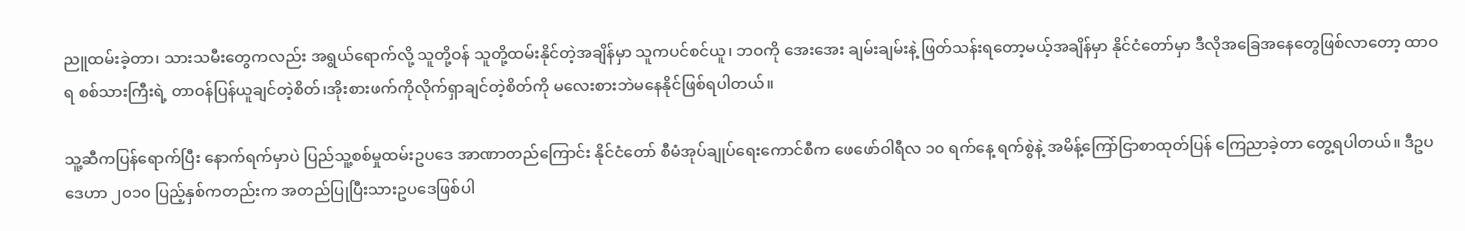ညူထမ်းခဲ့တာ၊ သားသမီးတွေကလည်း အရွယ်ရောက်လို့ သူတို့ဝန် သူတို့ထမ်းနိုင်တဲ့အချိန်မှာ သူကပင်စင်ယူ၊ ဘဝကို အေးအေး ချမ်းချမ်းနဲ့ ဖြတ်သန်းရတော့မယ့်အချိန်မှာ နိုင်ငံတော်မှာ ဒီလိုအခြေအနေတွေဖြစ်လာတော့ ထာဝရ စစ်သားကြီးရဲ့ တာဝန်ပြန်ယူချင်တဲ့စိတ်၊အိုးစားဖက်ကိုလိုက်ရှာချင်တဲ့စိတ်ကို မလေးစားဘဲမနေနိုင်ဖြစ်ရပါတယ်။

သူ့ဆီကပြန်ရောက်ပြီး နောက်ရက်မှာပဲ ပြည်သူ့စစ်မှုထမ်းဥပဒေ အာဏာတည်ကြောင်း နိုင်ငံတော် စီမံအုပ်ချုပ်ရေးကောင်စီက ဖေဖော်ဝါရီလ ၁၀ ရက်နေ့ ရက်စွဲနဲ့ အမိန့်ကြော်ငြာစာထုတ်ပြန် ကြေညာခဲ့တာ တွေ့ရပါတယ်။ ဒီဥပဒေဟာ ၂၀၁၀ ပြည့်နှစ်ကတည်းက အတည်ပြုပြီးသားဥပဒေဖြစ်ပါ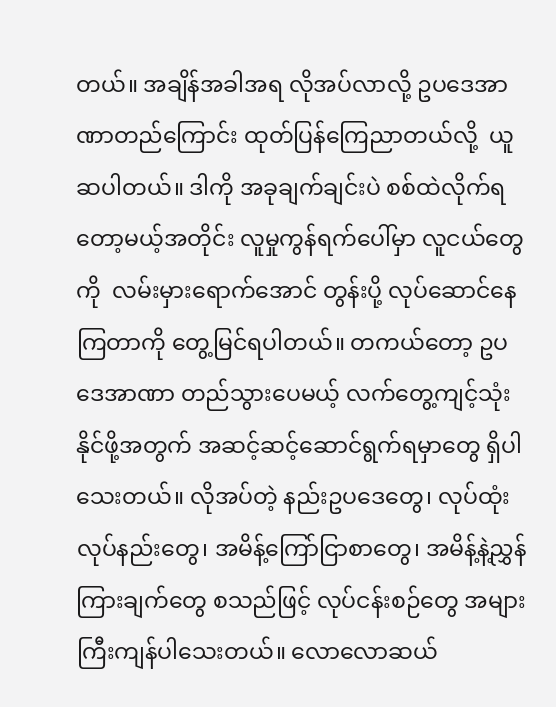တယ်။ အချိန်အခါအရ လိုအပ်လာလို့ ဥပဒေအာဏာတည်ကြောင်း ထုတ်ပြန်ကြေညာတယ်လို့  ယူဆပါတယ်။ ဒါကို အခုချက်ချင်းပဲ စစ်ထဲလိုက်ရတော့မယ့်အတိုင်း လူမှုကွန်ရက်ပေါ်မှာ လူငယ်တွေကို  လမ်းမှားရောက်အောင် တွန်းပို့ လုပ်ဆောင်နေကြတာကို တွေ့မြင်ရပါတယ်။ တကယ်တော့ ဥပဒေအာဏာ တည်သွားပေမယ့် လက်တွေ့ကျင့်သုံးနိုင်ဖို့အတွက် အဆင့်ဆင့်ဆောင်ရွက်ရမှာတွေ ရှိပါသေးတယ်။ လိုအပ်တဲ့ နည်းဥပဒေတွေ၊ လုပ်ထုံးလုပ်နည်းတွေ၊ အမိန့်ကြော်ငြာစာတွေ၊ အမိန့်နဲ့ညွှန်ကြားချက်တွေ စသည်ဖြင့် လုပ်ငန်းစဉ်တွေ အများကြီးကျန်ပါသေးတယ်။ လောလောဆယ်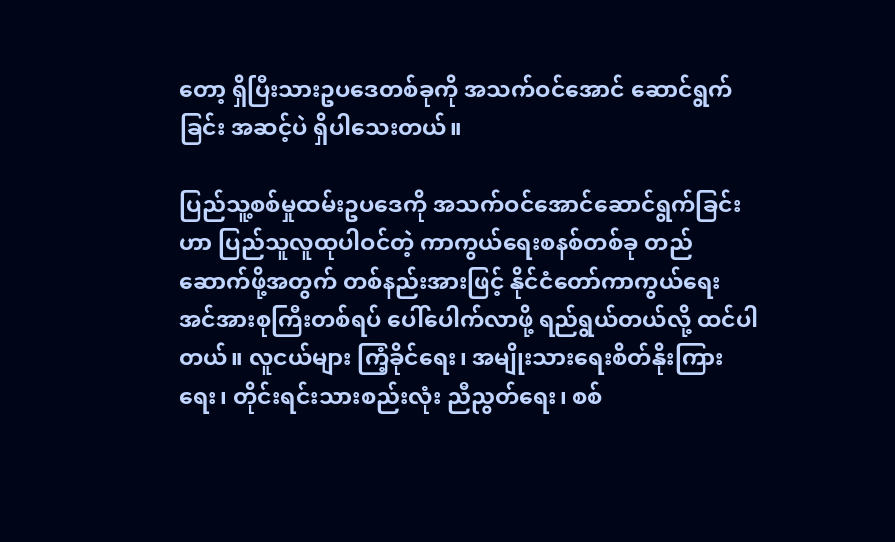တော့ ရှိပြီးသားဥပဒေတစ်ခုကို အသက်ဝင်အောင် ဆောင်ရွက်ခြင်း အဆင့်ပဲ ရှိပါသေးတယ်။

ပြည်သူ့စစ်မှုထမ်းဥပဒေကို အသက်ဝင်အောင်ဆောင်ရွက်ခြင်းဟာ ပြည်သူလူထုပါဝင်တဲ့ ကာကွယ်ရေးစနစ်တစ်ခု တည်ဆောက်ဖို့အတွက် တစ်နည်းအားဖြင့် နိုင်ငံတော်ကာကွယ်ရေး အင်အားစုကြီးတစ်ရပ် ပေါ်ပေါက်လာဖို့ ရည်ရွယ်တယ်လို့ ထင်ပါတယ်။ လူငယ်များ ကြံ့ခိုင်ရေး၊ အမျိုးသားရေးစိတ်နိုးကြားရေး၊ တိုင်းရင်းသားစည်းလုံး ညီညွတ်ရေး၊ စစ်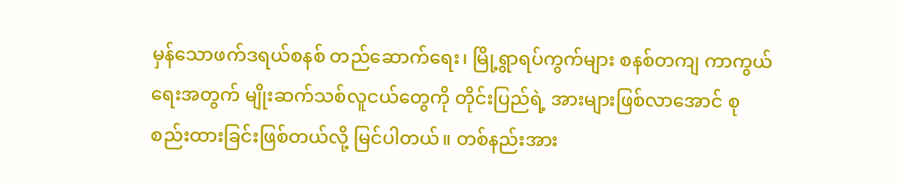မှန်သောဖက်ဒရယ်စနစ် တည်ဆောက်ရေး၊ မြို့ရွာရပ်ကွက်များ စနစ်တကျ ကာကွယ်ရေးအတွက် မျိုးဆက်သစ်လူငယ်တွေကို တိုင်းပြည်ရဲ့ အားများဖြစ်လာအောင် စုစည်းထားခြင်းဖြစ်တယ်လို့ မြင်ပါတယ်။ တစ်နည်းအား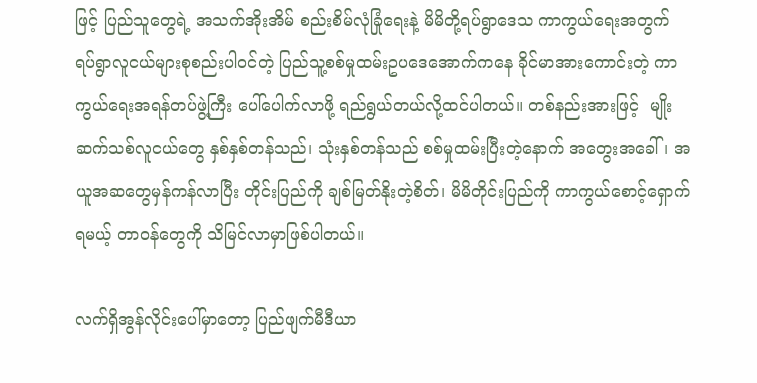ဖြင့် ပြည်သူတွေရဲ့ အသက်အိုးအိမ် စည်းစိမ်လုံခြုံရေးနဲ့ မိမိတို့ရပ်ရွာဒေသ ကာကွယ်ရေးအတွက် ရပ်ရွာလူငယ်များစုစည်းပါဝင်တဲ့ ပြည်သူ့စစ်မှုထမ်းဥပဒေအောက်ကနေ ခိုင်မာအားကောင်းတဲ့ ကာကွယ်ရေးအရန်တပ်ဖွဲ့ကြီး ပေါ်ပေါက်လာဖို့ ရည်ရွယ်တယ်လို့ထင်ပါတယ်။ တစ်နည်းအားဖြင့်  မျိုးဆက်သစ်လူငယ်တွေ နှစ်နှစ်တန်သည်၊ သုံးနှစ်တန်သည် စစ်မှုထမ်းပြီးတဲ့နောက် အတွေးအခေါ်၊ အယူအဆတွေမှန်ကန်လာပြီး တိုင်းပြည်ကို ချစ်မြတ်နိုးတဲ့စိတ်၊ မိမိတိုင်းပြည်ကို ကာကွယ်စောင့်ရှောက်ရမယ့် တာဝန်တွေကို သိမြင်လာမှာဖြစ်ပါတယ်။

လက်ရှိအွန်လိုင်းပေါ်မှာတော့ ပြည်ဖျက်မီဒီယာ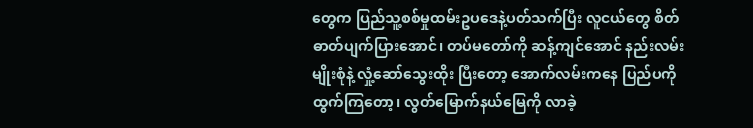တွေက ပြည်သူ့စစ်မှုထမ်းဥပဒေနဲ့ပတ်သက်ပြီး လူငယ်တွေ စိတ်ဓာတ်ပျက်ပြားအောင်၊ တပ်မတော်ကို ဆန့်ကျင်အောင် နည်းလမ်းမျိုးစုံနဲ့ လှုံ့ဆော်သွေးထိုး ပြီးတော့ အောက်လမ်းကနေ ပြည်ပကိုထွက်ကြတော့၊ လွတ်မြောက်နယ်မြေကို လာခဲ့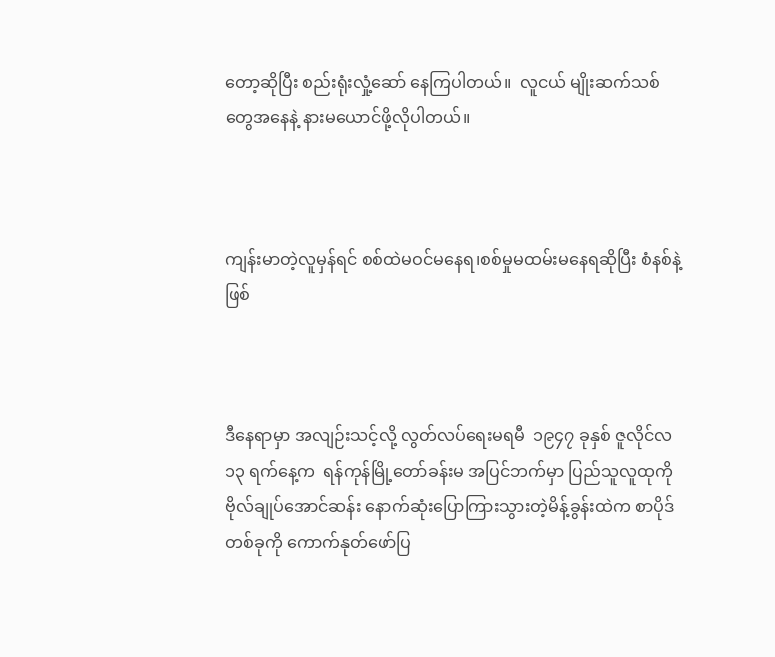တော့ဆိုပြီး စည်းရုံးလှုံ့ဆော် နေကြပါတယ်။  လူငယ် မျိုးဆက်သစ်တွေအနေနဲ့ နားမယောင်ဖို့လိုပါတယ်။



ကျန်းမာတဲ့လူမှန်ရင် စစ်ထဲမဝင်မနေရ၊စစ်မှုမထမ်းမနေရဆိုပြီး စံနစ်နဲ့ဖြစ်



ဒီနေရာမှာ အလျဉ်းသင့်လို့ လွတ်လပ်ရေးမရမီ  ၁၉၄၇ ခုနှစ် ဇူလိုင်လ ၁၃ ရက်နေ့က  ရန်ကုန်မြို့တော်ခန်းမ အပြင်ဘက်မှာ ပြည်သူလူထုကို ဗိုလ်ချုပ်အောင်ဆန်း နောက်ဆုံးပြောကြားသွားတဲ့မိန့်ခွန်းထဲက စာပိုဒ်တစ်ခုကို ကောက်နုတ်ဖော်ပြ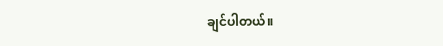ချင်ပါတယ်။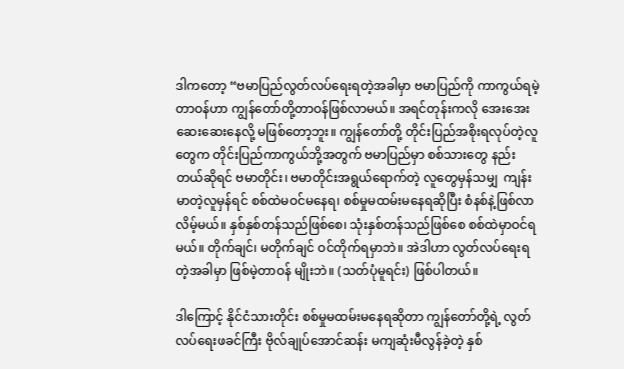ဒါကတော့ “ဗမာပြည်လွတ်လပ်ရေးရတဲ့အခါမှာ ဗမာပြည်ကို ကာကွယ်ရမဲ့ တာဝန်ဟာ ကျွန်တော်တို့တာဝန်ဖြစ်လာမယ်။ အရင်တုန်းကလို အေးအေးဆေးဆေးနေလို့ မဖြစ်တော့ဘူး။ ကျွန်တော်တို့ တိုင်းပြည်အစိုးရလုပ်တဲ့လူတွေက တိုင်းပြည်ကာကွယ်ဘို့အတွက် ဗမာပြည်မှာ စစ်သားတွေ နည်းတယ်ဆိုရင် ဗမာတိုင်း၊ ဗမာတိုင်းအရွယ်ရောက်တဲ့ လူတွေမှန်သမျှ  ကျန်းမာတဲ့လူမှန်ရင် စစ်ထဲမဝင်မနေရ၊ စစ်မှုမထမ်းမနေရဆိုပြီး စံနစ်နဲ့ဖြစ်လာလိမ့်မယ်။ နှစ်နှစ်တန်သည်ဖြစ်စေ၊ သုံးနှစ်တန်သည်ဖြစ်စေ စစ်ထဲမှာဝင်ရမယ်။ တိုက်ချင်၊ မတိုက်ချင် ဝင်တိုက်ရမှာဘဲ။ အဲဒါဟာ လွတ်လပ်ရေးရတဲ့အခါမှာ ဖြစ်မဲ့တာဝန် မျိုးဘဲ။ (သတ်ပုံမူရင်း) ဖြစ်ပါတယ်။

ဒါကြောင့် နိုင်ငံသားတိုင်း စစ်မှုမထမ်းမနေရဆိုတာ ကျွန်တော်တို့ရဲ့ လွတ်လပ်ရေးဖခင်ကြီး ဗိုလ်ချုပ်အောင်ဆန်း မကျဆုံးမီလွန်ခဲ့တဲ့ နှစ်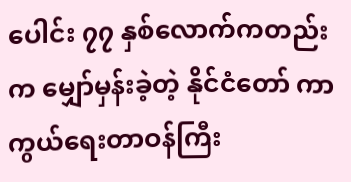ပေါင်း ၇၇ နှစ်လောက်ကတည်းက မျှော်မှန်းခဲ့တဲ့ နိုင်ငံတော် ကာကွယ်ရေးတာဝန်ကြီး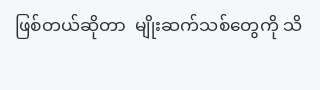ဖြစ်တယ်ဆိုတာ  မျိုးဆက်သစ်တွေကို သိ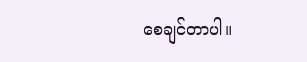စေချင်တာပါ။